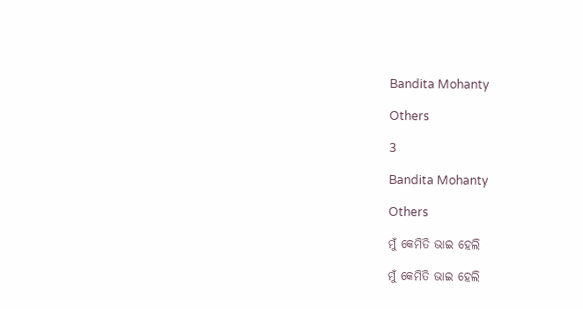Bandita Mohanty

Others

3

Bandita Mohanty

Others

ମୁଁ କେମିତି ଭାଇ ହେଲି

ମୁଁ କେମିତି ଭାଇ ହେଲି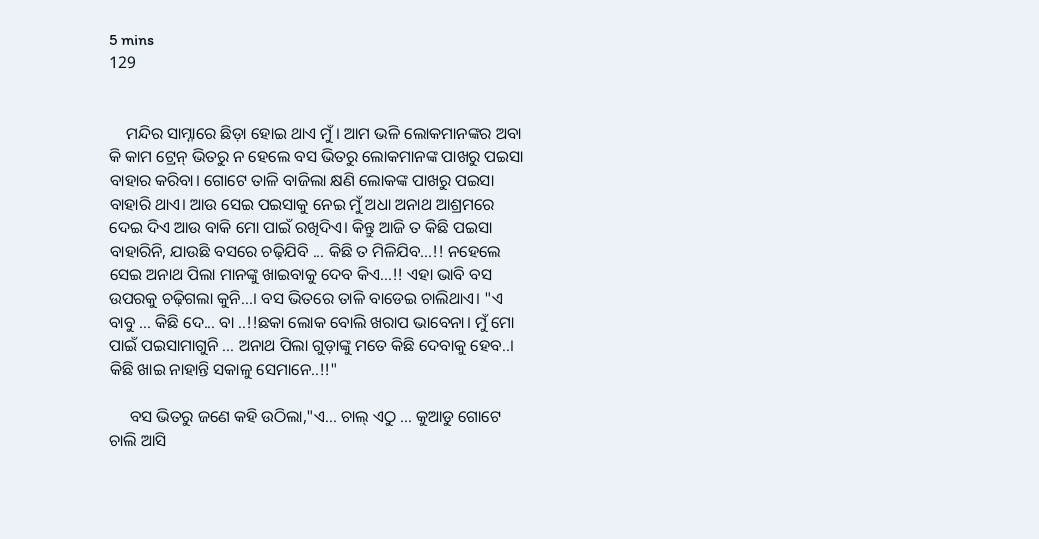5 mins
129


    ମନ୍ଦିର ସାମ୍ନାରେ ଛିଡ଼ା ହୋଇ ଥାଏ ମୁଁ। ଆମ ଭଳି ଲୋକମାନଙ୍କର ଅବା କି କାମ ଟ୍ରେନ୍ ଭିତରୁ ନ ହେଲେ ବସ ଭିତରୁ ଲୋକମାନଙ୍କ ପାଖରୁ ପଇସା ବାହାର କରିବା। ଗୋଟେ ତାଳି ବାଜିଲା କ୍ଷଣି ଲୋକଙ୍କ ପାଖରୁ ପଇସା ବାହାରି ଥାଏ। ଆଉ ସେଇ ପଇସାକୁ ନେଇ ମୁଁ ଅଧା ଅନାଥ ଆଶ୍ରମରେ ଦେଇ ଦିଏ ଆଉ ବାକି ମୋ ପାଇଁ ରଖିଦିଏ। କିନ୍ତୁ ଆଜି ତ କିଛି ପଇସା ବାହାରିନି, ଯାଉଛି ବସରେ ଚଢ଼ିଯିବି ... କିଛି ତ ମିଳିଯିବ...!! ନହେଲେ ସେଇ ଅନାଥ ପିଲା ମାନଙ୍କୁ ଖାଇବାକୁ ଦେବ କିଏ...!! ଏହା ଭାବି ବସ ଉପରକୁ ଚଢ଼ିଗଲା କୁନି...। ବସ ଭିତରେ ତାଳି ବାଡେଇ ଚାଲିଥାଏ। "ଏ ବାବୁ ... କିଛି ଦେ... ବା ..!!ଛକା ଲୋକ ବୋଲି ଖରାପ ଭାବେନା। ମୁଁ ମୋ ପାଇଁ ପଇସାମାଗୁନି ... ଅନାଥ ପିଲା ଗୁଡ଼ାଙ୍କୁ ମତେ କିଛି ଦେବାକୁ ହେବ..। କିଛି ଖାଇ ନାହାନ୍ତି ସକାଳୁ ସେମାନେ..!!"

     ବସ ଭିତରୁ ଜଣେ କହି ଉଠିଲା,"ଏ... ଚାଲ୍ ଏଠୁ ... କୁଆଡୁ ଗୋଟେ ଚାଲି ଆସି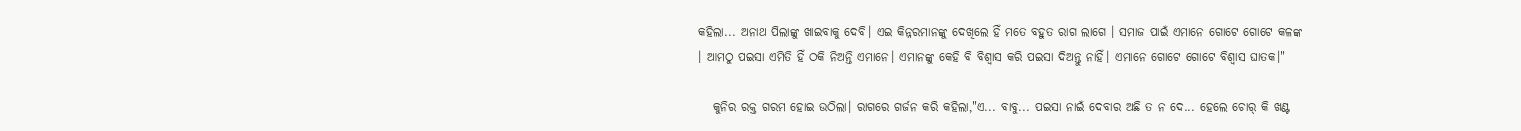କହିଲା... ଅନାଥ ପିଲାଙ୍କୁ ଖାଇବାକୁ ଦେବି। ଏଇ କିନ୍ନରମାନଙ୍କୁ ଦେଖିଲେ ହିଁ ମତେ ବହୁତ ରାଗ ଲାଗେ । ସମାଜ ପାଇଁ ଏମାନେ ଗୋଟେ ଗୋଟେ କଳଙ୍କ । ଆମଠୁ ପଇସା ଏମିତି ହିଁ ଠକି ନିଅନ୍ତି ଏମାନେ। ଏମାନଙ୍କୁ କେହି ବି ବିଶ୍ୱାସ କରି ପଇସା ଦିଅନ୍ତୁ ନାହିଁ। ଏମାନେ ଗୋଟେ ଗୋଟେ ବିଶ୍ୱାସ ଘାତକ।"

   କୁନିର ରକ୍ତ ଗରମ ହୋଇ ଉଠିଲା। ରାଗରେ ଗର୍ଜନ କରି କହିଲା,"ଏ... ବାବୁ... ପଇସା ନାଇଁ ଦେବାର ଅଛି ତ ନ ଦେ... ହେଲେ ଚୋର୍ କି ଖଣ୍ଟ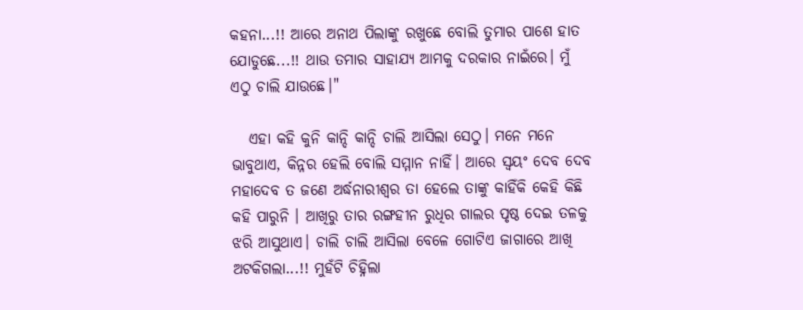କହନା...!! ଆରେ ଅନାଥ ପିଲାଙ୍କୁ ରଖୁଛେ ବୋଲି ତୁମାର ପାଶେ ହାତ ଯୋଡୁଛେ...!! ଥାଉ ତମାର ସାହାଯ୍ୟ ଆମକୁ ଦରକାର ନାଇଁରେ। ମୁଁ ଏଠୁ ଚାଲି ଯାଉଛେ।"

   ଏହା କହି କୁନି କାନ୍ଦି କାନ୍ଦି ଚାଲି ଆସିଲା ସେଠୁ। ମନେ ମନେ ଭାବୁଥାଏ, କିନ୍ନର ହେଲି ବୋଲି ସମ୍ମାନ ନାହିଁ। ଆରେ ସ୍ଵୟଂ ଦେବ ଦେବ ମହାଦେବ ତ ଜଣେ ଅର୍ଦ୍ଧନାରୀଶ୍ୱର ତା ହେଲେ ତାଙ୍କୁ କାହିଁକି କେହି କିଛି କହି ପାରୁନି । ଆଖିରୁ ତାର ରଙ୍ଗହୀନ ରୁଧିର ଗାଲର ପୃଷ୍ଠ ଦେଇ ତଳକୁ ଝରି ଆସୁଥାଏ। ଚାଲି ଚାଲି ଆସିଲା ବେଳେ ଗୋଟିଏ ଜାଗାରେ ଆଖି ଅଟକିଗଲା...!! ମୁହଁଟି ଚିହ୍ନିଲା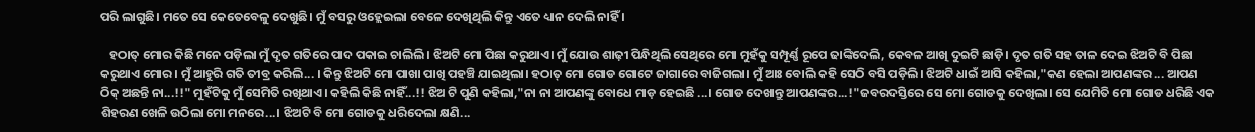ପରି ଲାଗୁଛି। ମତେ ସେ କେତେବେଳୁ ଦେଖୁଛି। ମୁଁ ବସରୁ ଓହ୍ଲେଇଲା ବେଳେ ଦେଖିଥିଲି କିନ୍ତୁ ଏତେ ଧ୍ୟାନ ଦେଲି ନାହିଁ ।

   ହଠାତ୍ ମୋର କିଛି ମନେ ପଡ଼ିଲା ମୁଁ ଦୃତ ଗତିରେ ପାଦ ପକାଇ ଚାଲିଲି। ଝିଅଟି ମୋ ପିଛା କରୁଥାଏ। ମୁଁ ଯୋଉ ଶାଢ଼ୀ ପିନ୍ଧିଥିଲି ସେଥିରେ ମୋ ମୁହଁକୁ ସମ୍ପୂର୍ଣ୍ଣ ରୂପେ ଢାଙ୍କିଦେଲି, କେବଳ ଆଖି ଦୁଇଟି ଛାଡ଼ି। ଦୃତ ଗତି ସହ ତାଳ ଦେଇ ଝିଅଟି ବି ପିଛା କରୁଥାଏ ମୋର। ମୁଁ ଆହୁରି ଗତି ତୀବ୍ର କରିଲି... । କିନ୍ତୁ ଝିଅଟି ମୋ ପାଖା ପାଖି ପହଞ୍ଚି ଯାଇଥିଲା। ହଠାତ୍ ମୋ ଗୋଡ ଗୋଟେ ଜାଗାରେ ବାଜିଗଲା। ମୁଁ ଆଃ ବୋଲି କହି ସେଠି ବସି ପଡ଼ିଲି। ଝିଅଟି ଧାଇଁ ଆସି କହିଲା,"କଣ ହେଲା ଆପଣଙ୍କର ... ଆପଣ ଠିକ୍ ଅଛନ୍ତି ନା...!!" ମୁହଁଟିକୁ ମୁଁ ସେମିତି ରଖିଥାଏ। କହିଲି କିଛି ନାହିଁ...!! ଝିଅ ଟି ପୁଣି କହିଲା,"ନା ନା ଆପଣଙ୍କୁ ବୋଧେ ମାଡ଼ ହେଇଛି ...। ଗୋଡ ଦେଖାନ୍ତୁ ଆପଣଙ୍କର...!"ଜବରଦସ୍ତିରେ ସେ ମୋ ଗୋଡକୁ ଦେଖିଲା। ସେ ଯେମିତି ମୋ ଗୋଡ ଧରିଛି ଏକ ଶିହରଣ ଖେଳି ଉଠିଲା ମୋ ମନରେ...। ଝିଅଟି ବି ମୋ ଗୋଡକୁ ଧରିଦେଲା କ୍ଷଣି...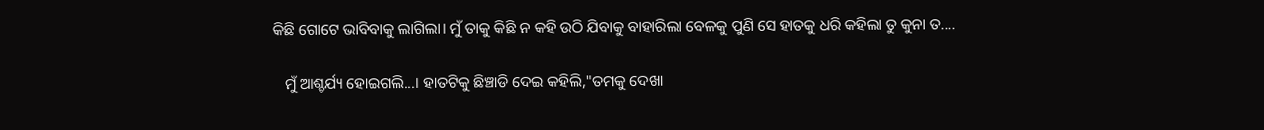କିଛି ଗୋଟେ ଭାବିବାକୁ ଲାଗିଲା। ମୁଁ ତାକୁ କିଛି ନ କହି ଉଠି ଯିବାକୁ ବାହାରିଲା ବେଳକୁ ପୁଣି ସେ ହାତକୁ ଧରି କହିଲା ତୁ କୁନା ତ....

   ମୁଁ ଆଶ୍ଚର୍ଯ୍ୟ ହୋଇଗଲି...। ହାତଟିକୁ ଛିଞ୍ଚାଡି ଦେଇ କହିଲି,"ତମକୁ ଦେଖା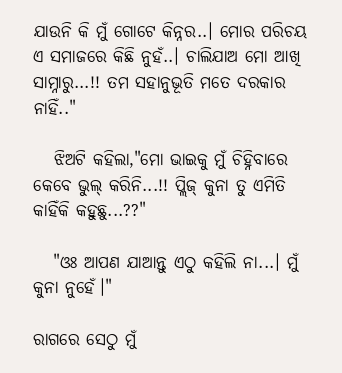ଯାଉନି କି ମୁଁ ଗୋଟେ କିନ୍ନର..। ମୋର ପରିଚୟ ଏ ସମାଜରେ କିଛି ନୁହଁ..। ଚାଲିଯାଅ ମୋ ଆଖି ସାମ୍ନାରୁ...!! ତମ ସହାନୁଭୂତି ମତେ ଦରକାର ନାହିଁ.."

   ଝିଅଟି କହିଲା,"ମୋ ଭାଇକୁ ମୁଁ ଚିହ୍ନିବାରେ କେବେ ଭୁଲ୍ କରିନି...!! ପ୍ଲିଜ୍ କୁନା ତୁ ଏମିତି କାହିଁକି କହୁଛୁ...??"

   "ଓଃ ଆପଣ ଯାଆନ୍ତୁ ଏଠୁ କହିଲି ନା...। ମୁଁ କୁନା ନୁହେଁ।"

ରାଗରେ ସେଠୁ ମୁଁ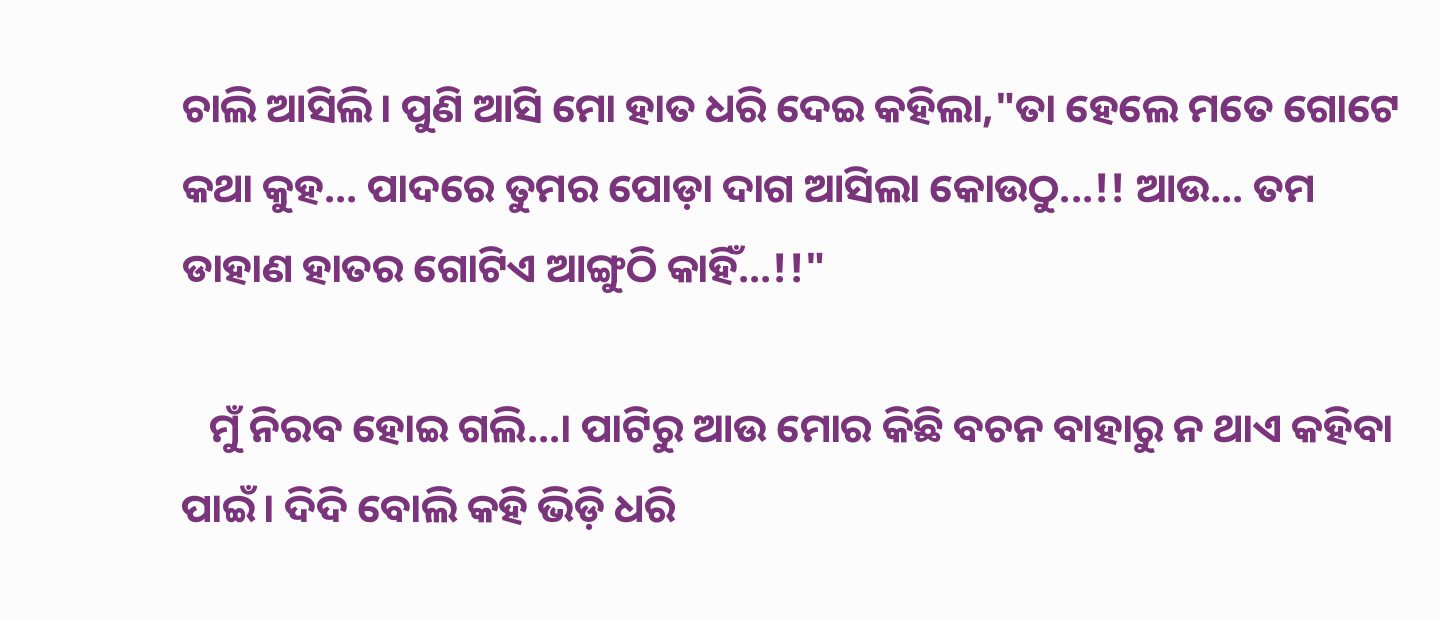ଚାଲି ଆସିଲି। ପୁଣି ଆସି ମୋ ହାତ ଧରି ଦେଇ କହିଲା,"ତା ହେଲେ ମତେ ଗୋଟେ କଥା କୁହ... ପାଦରେ ତୁମର ପୋଡ଼ା ଦାଗ ଆସିଲା କୋଉଠୁ...!! ଆଉ... ତମ ଡାହାଣ ହାତର ଗୋଟିଏ ଆଙ୍ଗୁଠି କାହିଁ...!!"

   ମୁଁ ନିରବ ହୋଇ ଗଲି...। ପାଟିରୁ ଆଉ ମୋର କିଛି ବଚନ ବାହାରୁ ନ ଥାଏ କହିବା ପାଇଁ। ଦିଦି ବୋଲି କହି ଭିଡ଼ି ଧରି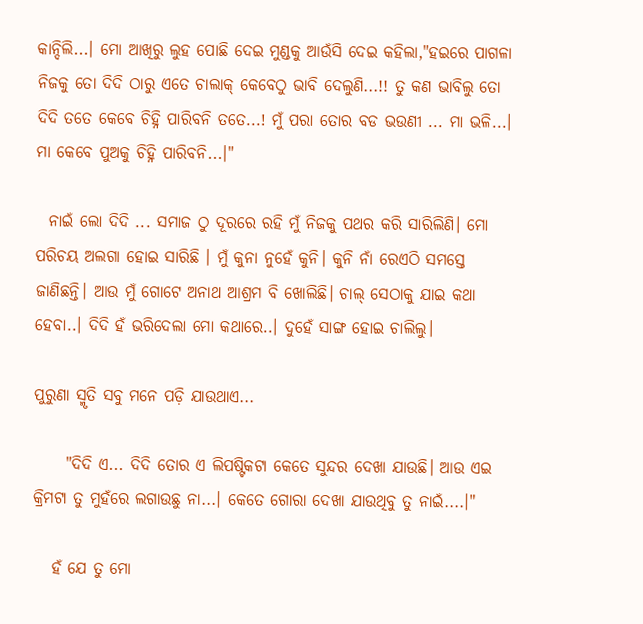କାନ୍ଦିଲି...। ମୋ ଆଖିରୁ ଲୁହ ପୋଛି ଦେଇ ମୁଣ୍ଡକୁ ଆଉଁସି ଦେଇ କହିଲା,"ହଇରେ ପାଗଳା ନିଜକୁ ତୋ ଦିଦି ଠାରୁ ଏତେ ଚାଲାକ୍ କେବେଠୁ ଭାବି ଦେଲୁଣି...!! ତୁ କଣ ଭାବିଲୁ ତୋ ଦିଦି ତତେ କେବେ ଚିହ୍ନି ପାରିବନି ତତେ...! ମୁଁ ପରା ତୋର ବଡ ଭଉଣୀ ... ମା ଭଳି...। ମା କେବେ ପୁଅକୁ ଚିହ୍ନି ପାରିବନି...।"

  ନାଇଁ ଲୋ ଦିଦି ... ସମାଜ ଠୁ ଦୂରରେ ରହି ମୁଁ ନିଜକୁ ପଥର କରି ସାରିଲିଣି। ମୋ ପରିଚୟ ଅଲଗା ହୋଇ ସାରିଛି । ମୁଁ କୁନା ନୁହେଁ କୁନି। କୁନି ନାଁ ରେଏଠି ସମସ୍ତେ ଜାଣିଛନ୍ତି। ଆଉ ମୁଁ ଗୋଟେ ଅନାଥ ଆଶ୍ରମ ବି ଖୋଲିଛି। ଚାଲ୍ ସେଠାକୁ ଯାଇ କଥା ହେବା..। ଦିଦି ହଁ ଭରିଦେଲା ମୋ କଥାରେ..। ଦୁହେଁ ସାଙ୍ଗ ହୋଇ ଚାଲିଲୁ।

ପୁରୁଣା ସ୍ମୃତି ସବୁ ମନେ ପଡ଼ି ଯାଉଥାଏ...

     "ଦିଦି ଏ... ଦିଦି ତୋର ଏ ଲିପଷ୍ଟିକଟା କେତେ ସୁନ୍ଦର ଦେଖା ଯାଉଛି। ଆଉ ଏଇ କ୍ରିମଟା ତୁ ମୁହଁରେ ଲଗାଉଛୁ ନା...। କେତେ ଗୋରା ଦେଖା ଯାଉଥିବୁ ତୁ ନାଇଁ....।"

   ହଁ ଯେ ତୁ ମୋ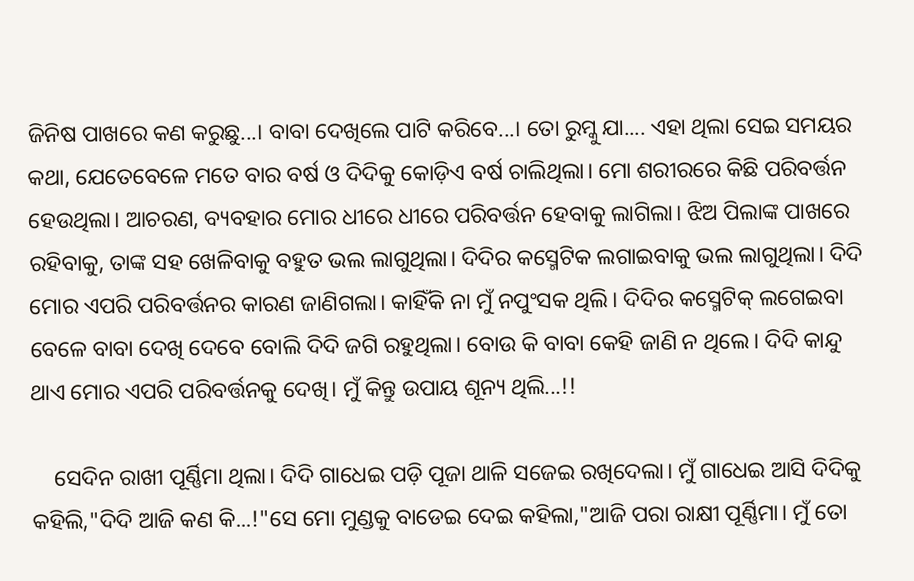ଜିନିଷ ପାଖରେ କଣ କରୁଛୁ...। ବାବା ଦେଖିଲେ ପାଟି କରିବେ...। ତୋ ରୁମ୍କୁ ଯା.... ଏହା ଥିଲା ସେଇ ସମୟର କଥା, ଯେତେବେଳେ ମତେ ବାର ବର୍ଷ ଓ ଦିଦିକୁ କୋଡ଼ିଏ ବର୍ଷ ଚାଲିଥିଲା। ମୋ ଶରୀରରେ କିଛି ପରିବର୍ତ୍ତନ ହେଉଥିଲା। ଆଚରଣ, ବ୍ୟବହାର ମୋର ଧୀରେ ଧୀରେ ପରିବର୍ତ୍ତନ ହେବାକୁ ଲାଗିଲା। ଝିଅ ପିଲାଙ୍କ ପାଖରେ ରହିବାକୁ, ତାଙ୍କ ସହ ଖେଳିବାକୁ ବହୁତ ଭଲ ଲାଗୁଥିଲା। ଦିଦିର କସ୍ମେଟିକ ଲଗାଇବାକୁ ଭଲ ଲାଗୁଥିଲା। ଦିଦି ମୋର ଏପରି ପରିବର୍ତ୍ତନର କାରଣ ଜାଣିଗଲା। କାହିଁକି ନା ମୁଁ ନପୁଂସକ ଥିଲି। ଦିଦିର କସ୍ମେଟିକ୍ ଲଗେଇବା ବେଳେ ବାବା ଦେଖି ଦେବେ ବୋଲି ଦିଦି ଜଗି ରହୁଥିଲା। ବୋଉ କି ବାବା କେହି ଜାଣି ନ ଥିଲେ। ଦିଦି କାନ୍ଦୁ ଥାଏ ମୋର ଏପରି ପରିବର୍ତ୍ତନକୁ ଦେଖି। ମୁଁ କିନ୍ତୁ ଉପାୟ ଶୂନ୍ୟ ଥିଲି...!!

    ସେଦିନ ରାଖୀ ପୂର୍ଣ୍ଣିମା ଥିଲା। ଦିଦି ଗାଧେଇ ପଡ଼ି ପୂଜା ଥାଳି ସଜେଇ ରଖିଦେଲା। ମୁଁ ଗାଧେଇ ଆସି ଦିଦିକୁ କହିଲି,"ଦିଦି ଆଜି କଣ କି...!"ସେ ମୋ ମୁଣ୍ଡକୁ ବାଡେଇ ଦେଇ କହିଲା,"ଆଜି ପରା ରାକ୍ଷୀ ପୂର୍ଣ୍ଣିମା। ମୁଁ ତୋ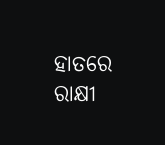ହାତରେ ରାକ୍ଷୀ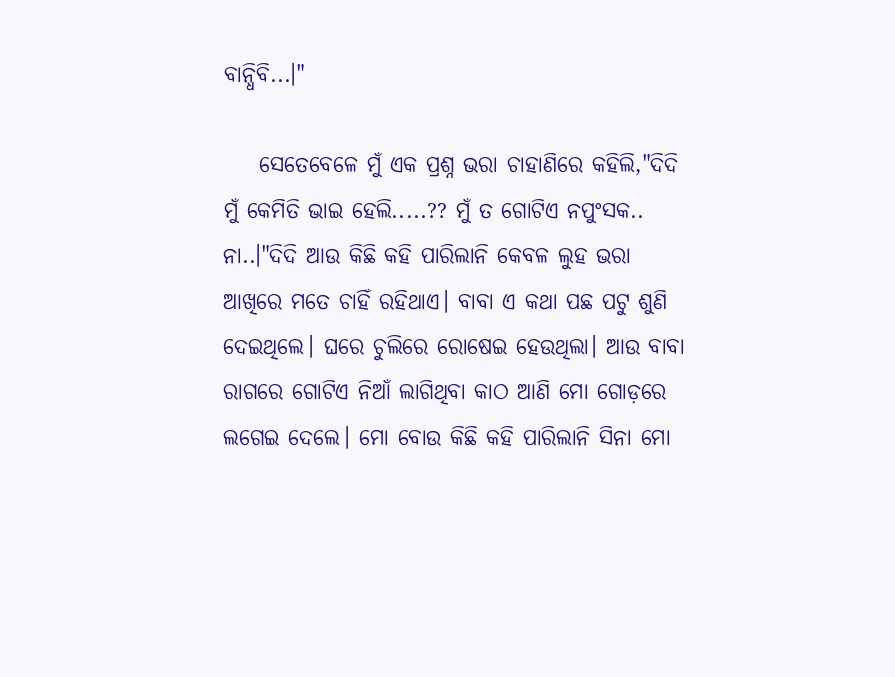ବାନ୍ଧିବି...।"

    ସେତେବେଳେ ମୁଁ ଏକ ପ୍ରଶ୍ନ ଭରା ଚାହାଣିରେ କହିଲି,"ଦିଦି ମୁଁ କେମିତି ଭାଇ ହେଲି.....?? ମୁଁ ତ ଗୋଟିଏ ନପୁଂସକ.. ନା..।"ଦିଦି ଆଉ କିଛି କହି ପାରିଲାନି କେବଳ ଲୁହ ଭରା ଆଖିରେ ମତେ ଚାହିଁ ରହିଥାଏ। ବାବା ଏ କଥା ପଛ ପଟୁ ଶୁଣି ଦେଇଥିଲେ। ଘରେ ଚୁଲିରେ ରୋଷେଇ ହେଉଥିଲା। ଆଉ ବାବା ରାଗରେ ଗୋଟିଏ ନିଆଁ ଲାଗିଥିବା କାଠ ଆଣି ମୋ ଗୋଡ଼ରେ ଲଗେଇ ଦେଲେ। ମୋ ବୋଉ କିଛି କହି ପାରିଲାନି ସିନା ମୋ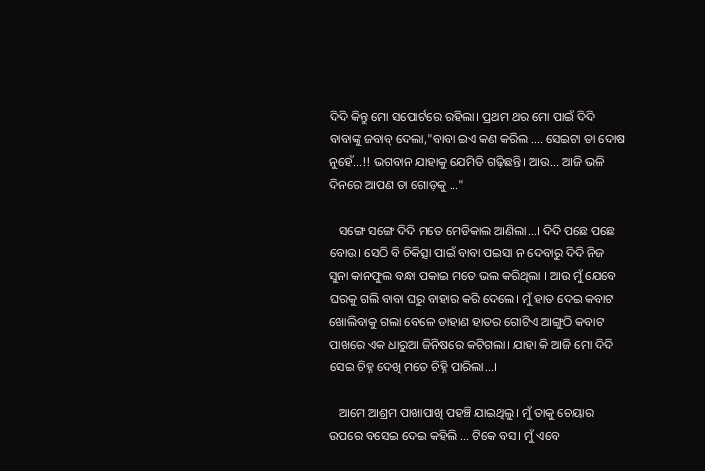ଦିଦି କିନ୍ତୁ ମୋ ସପୋର୍ଟରେ ରହିଲା। ପ୍ରଥମ ଥର ମୋ ପାଇଁ ଦିଦି ବାବାଙ୍କୁ ଜବାବ୍ ଦେଲା,"ବାବା ଇଏ କଣ କରିଲ .... ସେଇଟା ତା ଦୋଷ ନୁହେଁ...!! ଭଗବାନ ଯାହାକୁ ଯେମିତି ଗଢ଼ିଛନ୍ତି। ଆଉ... ଆଜି ଭଳି ଦିନରେ ଆପଣ ତା ଗୋଡ଼କୁ ..."

   ସଙ୍ଗେ ସଙ୍ଗେ ଦିଦି ମତେ ମେଡିକାଲ ଆଣିଲା...। ଦିଦି ପଛେ ପଛେ ବୋଉ। ସେଠି ବି ଚିକିତ୍ସା ପାଇଁ ବାବା ପଇସା ନ ଦେବାରୁ ଦିଦି ନିଜ ସୁନା କାନଫୁଲ ବନ୍ଧା ପକାଇ ମତେ ଭଲ କରିଥିଲା । ଆଉ ମୁଁ ଯେବେ ଘରକୁ ଗଲି ବାବା ଘରୁ ବାହାର କରି ଦେଲେ। ମୁଁ ହାତ ଦେଇ କବାଟ ଖୋଲିବାକୁ ଗଲା ବେଳେ ଡାହାଣ ହାତର ଗୋଟିଏ ଆଙ୍ଗୁଠି କବାଟ ପାଖରେ ଏକ ଧାରୁଆ ଜିନିଷରେ କଟିଗଲା। ଯାହା କି ଆଜି ମୋ ଦିଦି ସେଇ ଚିହ୍ନ ଦେଖି ମତେ ଚିହ୍ନି ପାରିଲା...।

   ଆମେ ଆଶ୍ରମ ପାଖାପାଖି ପହଞ୍ଚି ଯାଇଥିଲୁ। ମୁଁ ତାକୁ ଚେୟାର ଉପରେ ବସେଇ ଦେଇ କହିଲି ... ଟିକେ ବସ। ମୁଁ ଏବେ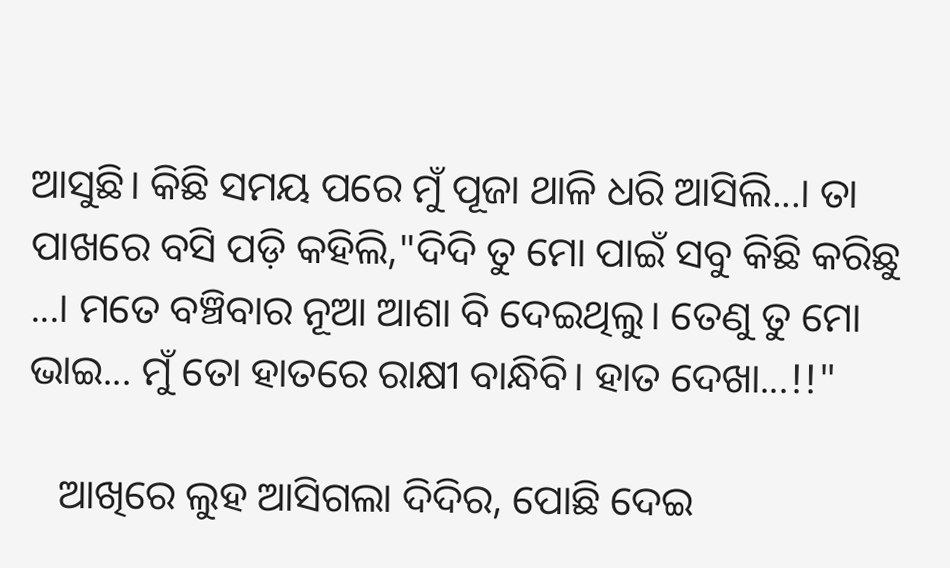ଆସୁଛି। କିଛି ସମୟ ପରେ ମୁଁ ପୂଜା ଥାଳି ଧରି ଆସିଲି...। ତା ପାଖରେ ବସି ପଡ଼ି କହିଲି,"ଦିଦି ତୁ ମୋ ପାଇଁ ସବୁ କିଛି କରିଛୁ ...। ମତେ ବଞ୍ଚିବାର ନୂଆ ଆଶା ବି ଦେଇଥିଲୁ। ତେଣୁ ତୁ ମୋ ଭାଇ... ମୁଁ ତୋ ହାତରେ ରାକ୍ଷୀ ବାନ୍ଧିବି। ହାତ ଦେଖା...!!"

   ଆଖିରେ ଲୁହ ଆସିଗଲା ଦିଦିର, ପୋଛି ଦେଇ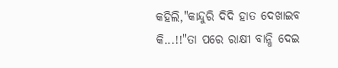କହିଲି,"କାନ୍ଦୁରି ଦିଦି ହାତ ଦେଖାଇବ କି...!!"ତା ପରେ ରାକ୍ଷୀ ବାନ୍ଧି ଦେଇ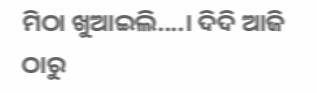ମିଠା ଖୁଆଇଲି....। ଦିଦି ଆଜି ଠାରୁ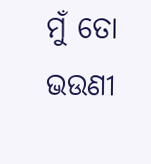ମୁଁ ତୋ ଭଉଣୀ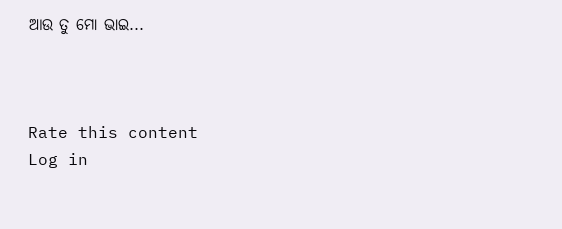ଆଉ ତୁ ମୋ ଭାଇ...



Rate this content
Log in